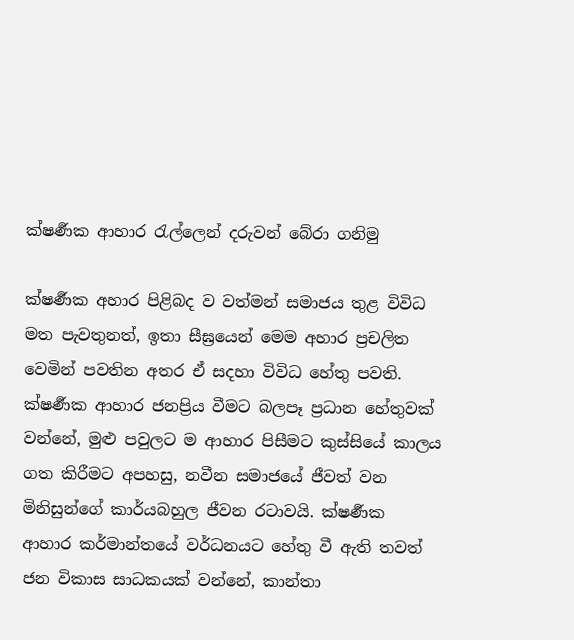ක්ෂර්‍ණක ආහාර රැල්ලෙන් දරුවන් බේරා ගනිමු

ක්ෂර්‍ණක අහාර පිළිබද ව වත්මන් සමාජය තුළ විවිධ මත පැවතුනත්, ඉතා සීඝ්‍රයෙන් මෙම අහාර ප්‍රචලිත වෙමින් පවතින අතර ඒ සදහා විවිධ හේතු පවති. ක්ෂර්‍ණක ආහාර ජනප්‍රිය වීමට බලපෑ ප්‍රධාන හේතුවක් වන්නේ, මුළු පවුලට ම ආහාර පිසීමට කුස්සියේ කාලය ගත කිරීමට අපහසු, නවීන සමාජයේ ජීවත් වන මිනිසුන්ගේ කාර්යබහුල ජීවන රටාවයි. ක්ෂර්‍ණක ආහාර කර්මාන්තයේ වර්ධනයට හේතු වී ඇති තවත් ජන විකාස සාධකයක් වන්නේ, කාන්තා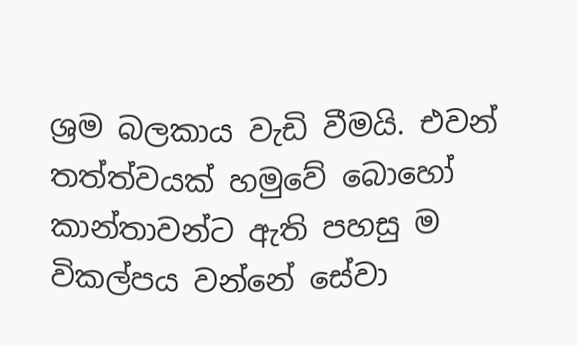ශ්‍රම බලකාය වැඩි වීමයි. එවන් තත්ත්වයක් හමුවේ බොහෝ කාන්තාවන්ට ඇති පහසු ම විකල්පය වන්නේ සේවා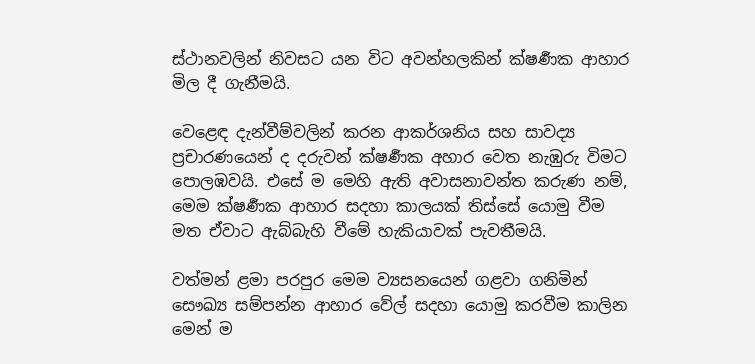ස්ථානවලින් නිවසට යන විට අවන්හලකින් ක්ෂර්‍ණක ආහාර මිල දී ගැනීමයි.

වෙළෙඳ දැන්වීම්වලින් කරන ආකර්ශනිය සහ සාවද්‍ය ප්‍රචාරණයෙන් ද දරුවන් ක්ෂර්‍ණක අහාර වෙත නැඹුරු විමට පොලඹවයි. එසේ ම මෙහි ඇති අවාසනාවන්ත කරුණ නම්, මෙම ක්ෂර්‍ණක ආහාර සදහා කාලයක් තිස්සේ යොමු වීම මත ඒවාට ඇබ්බැහි වීමේ හැකියාවක් පැවතීමයි.

වත්මන් ළමා පරපුර මෙම ව්‍යසනයෙන් ගළවා ගනිමින් සෞඛ්‍ය සම්පන්න ආහාර වේල් සදහා යොමු කරවීම කාලින මෙන් ම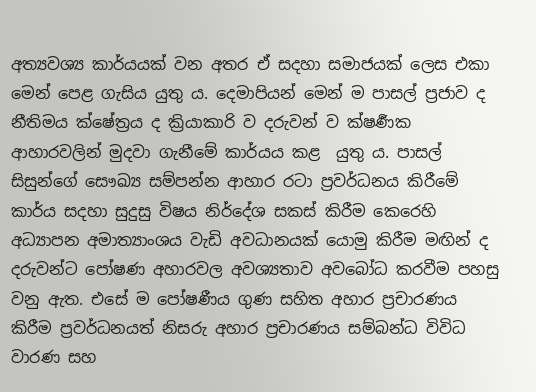අත්‍යවශ්‍ය කාර්යයක් වන අතර ඒ සදහා සමාජයක් ලෙස එකා මෙන් පෙළ ගැසිය යුතු ය. දෙමාපියන් මෙන් ම පාසල් ප්‍රජාව ද නීතිමය ක්ෂේත්‍රය ද ක්‍රියාකාරි ව දරුවන් ව ක්ෂර්‍ණක ආහාරවලින් මුදවා ගැනීමේ කාර්යය කළ  යුතු ය. පාසල් සිසුන්ගේ සෞඛ්‍ය සම්පන්න ආහාර රටා ප්‍රවර්ධනය කිරීමේ කාර්ය සදහා සුදුසු විෂය නිර්දේශ සකස් කිරීම කෙරෙහි අධ්‍යාපන අමාත්‍යාංශය වැඩි අවධානයක් යොමු කිරීම මඟින් ද දරුවන්ට පෝෂණ අහාරවල අවශ්‍යතාව අවබෝධ කරවීම පහසු වනු ඇත. එසේ ම පෝෂණීය ගුණ සහිත අහාර ප්‍රචාරණය කිරීම ප්‍රවර්ධනයත් නිසරු අහාර ප්‍රචාරණය සම්බන්ධ විවිධ වාරණ සහ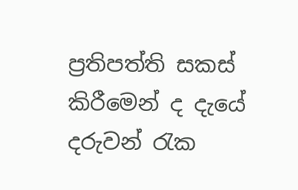ප්‍රතිපත්ති සකස් කිරීමෙන් ද දැයේ දරුවන් රැක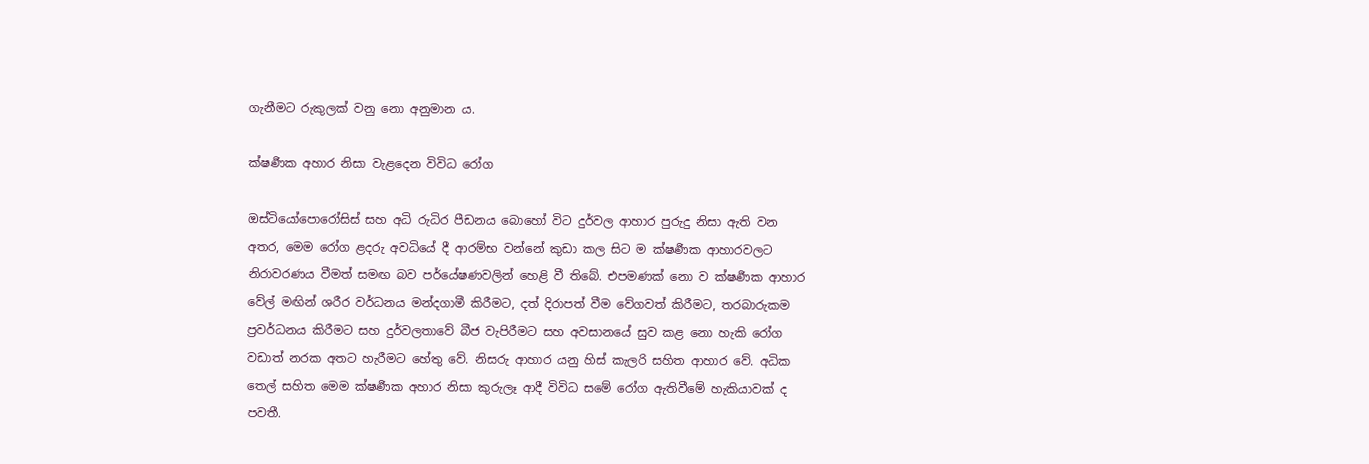ගැනීමට රුකුලක් වනු නො අනුමාන ය.

ක්ෂර්‍ණක අහාර නිසා වැළදෙන විවිධ රෝග

ඔස්ටියෝපොරෝසිස් සහ අධි රුධිර පීඩනය බොහෝ විට දුර්වල ආහාර පුරුදු නිසා ඇති වන අතර, මෙම රෝග ළදරු අවධියේ දී ආරම්භ වන්නේ කුඩා කල සිට ම ක්ෂර්‍ණක ආහාරවලට නිරාවරණය වීමත් සමඟ බව පර්යේෂණවලින් හෙළි වී තිබේ. එපමණක් නො ව ක්ෂර්‍ණක ආහාර වේල් මඟින් ශරීර වර්ධනය මන්දගාමී කිරීමට, දත් දිරාපත් වීම වේගවත් කිරීමට, තරබාරුකම ප්‍රවර්ධනය කිරීමට සහ දුර්වලතාවේ බීජ වැපිරීමට සහ අවසානයේ සුව කළ නො හැකි රෝග වඩාත් නරක අතට හැරීමට හේතු වේ. නිසරු ආහාර යනු හිස් කැලරි සහිත ආහාර වේ. අධික තෙල් සහිත මෙම ක්ෂර්‍ණක අහාර නිසා කුරුලෑ ආදී විවිධ සමේ රෝග ඇතිවීමේ හැකියාවක් ද පවතී.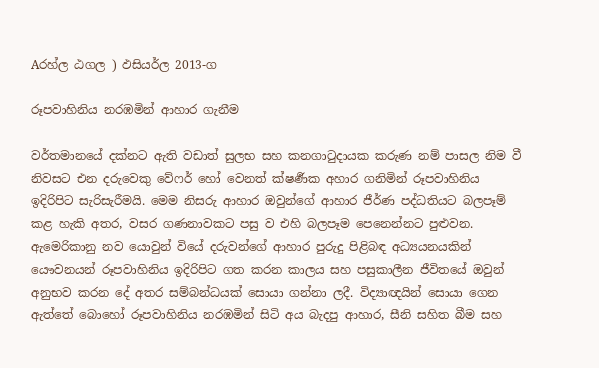Aරහ්ල ඨගල ) ඵසියර්ල 2013-ග

රූපවාහිනිය නරඹමින් ආහාර ගැනීම

වර්තමානයේ දක්නට ඇති වඩාත් සුලභ සහ කනගාටුදායක කරුණ නම් පාසල නිම වී නිවසට එන දරුවෙකු වේෆර් හෝ වෙනත් ක්ෂර්‍ණක අහාර ගනිමින් රූපවාහිනිය ඉදිරිපිට සැරිසැරීමයි. මෙම නිසරු ආහාර ඔවුන්ගේ ආහාර ජීර්ණ පද්ධතියට බලපෑම් කළ හැකි අතර, වසර ගණනාවකට පසු ව එහි බලපෑම පෙනෙන්නට පුළුවන. ඇමෙරිකානු නව යොවුන් වියේ දරුවන්ගේ ආහාර පුරුදු පිළිබඳ අධ්‍යයනයකින් යෞවනයන් රූපවාහිනිය ඉදිරිපිට ගත කරන කාලය සහ පසුකාලීන ජීවිතයේ ඔවුන් අනුභව කරන දේ අතර සම්බන්ධයක් සොයා ගන්නා ලදී. විද්‍යාඥයින් සොයා ගෙන ඇත්තේ බොහෝ රූපවාහිනිය නරඹමින් සිටි අය බැදපු ආහාර, සීනි සහිත බීම සහ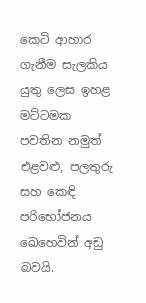කෙටි ආහාර ගැනීම සැලකිය යුතු ලෙස ඉහළ මට්ටමක පවතින නමුත් එළවළු, පලතුරු සහ කෙඳි පරිභෝජනය ඛෙහෙවින් අඩු බවයි.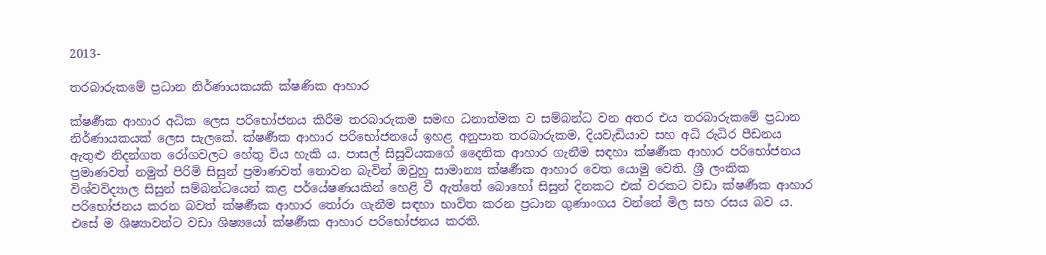2013-

තරබාරුකමේ ප්‍රධාන නිර්ණායකයකි ක්ෂණික ආහාර

ක්ෂර්‍ණක ආහාර අධික ලෙස පරිභෝජනය කිරීම තරබාරුකම සමඟ ධනාත්මක ව සම්බන්ධ වන අතර එය තරබාරුකමේ ප්‍රධාන නිර්ණායකයක් ලෙස සැලකේ. ක්ෂර්‍ණක ආහාර පරිභෝජනයේ ඉහළ අනුපාත තරබාරුකම, දියවැඩියාව සහ අධි රුධිර පීඩනය ඇතුළු නිදන්ගත රෝගවලට හේතු විය හැකි ය. පාසල් සිසුවියකගේ දෛනික ආහාර ගැනීම සඳහා ක්ෂර්‍ණක ආහාර පරිභෝජනය ප්‍රමාණවත් නමුත් පිරිමි සිසුන් ප්‍රමාණවත් නොවන බැවින් ඔවුහු සාමාන්‍ය ක්ෂර්‍ණක ආහාර වෙත යොමු වෙති. ශ්‍රී ලංකික විශ්වවිද්‍යාල සිසුන් සම්බන්ධයෙන් කළ පර්යේෂණයකින් හෙළි වී ඇත්තේ බොහෝ සිසුන් දිනකට එක් වරකට වඩා ක්ෂර්‍ණක ආහාර පරිභෝජනය කරන බවත් ක්ෂර්‍ණක ආහාර තෝරා ගැනීම සඳහා භාවිත කරන ප්‍රධාන ගුණාංගය වන්නේ මිල සහ රසය බව ය. එසේ ම ශිෂ්‍යාවන්ට වඩා ශිෂ්‍යයෝ ක්ෂර්‍ණක ආහාර පරිභෝජනය කරති.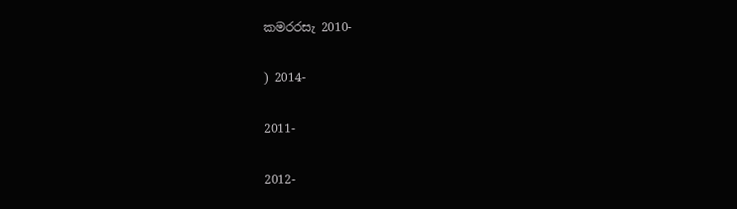ක‍මරරසැ 2010-

) 2014-

2011-

2012-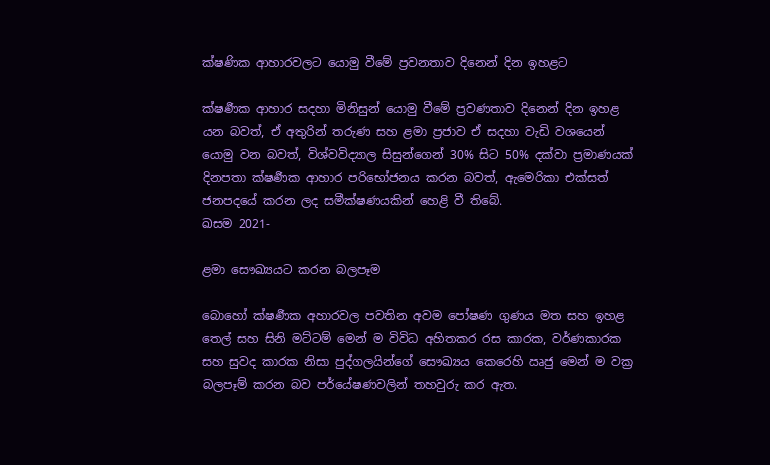ක්ෂණික ආහාරවලට යොමු වීමේ ප්‍රවනතාව දිනෙන් දින ඉහළට

ක්ෂර්‍ණක ආහාර සදහා මිනිසුන් යොමු වීමේ ප්‍රවණතාව දිනෙන් දින ඉහළ යන බවත්, ඒ අතුරින් තරුණ සහ ළමා ප්‍රජාව ඒ සදහා වැඩි වශයෙන් යොමු වන බවත්, විශ්වවිද්‍යාල සිසුන්ගෙන් 30% සිට 50% දක්වා ප්‍රමාණයක් දිනපතා ක්ෂර්‍ණක ආහාර පරිභෝජනය කරන බවත්, ඇමෙරිකා එක්සත් ජනපදයේ කරන ලද සමීක්ෂණයකින් හෙළි වී තිබේ.                                                                      ඛසම 2021-

ළමා සෞඛ්‍යයට කරන බලපෑම

බොහෝ ක්ෂර්‍ණක අහාරවල පවතින අවම පෝෂණ ගුණය මත සහ ඉහළ තෙල් සහ සිනි මට්ටම් මෙන් ම විවිධ අහිතකර රස කාරක, වර්ණකාරක සහ සුවද කාරක නිසා පුද්ගලයින්ගේ සෞඛ්‍යය කෙරෙහි ඍජු මෙන් ම වක්‍ර බලපෑම් කරන බව පර්යේෂණවලින් තහවුරු කර ඇත.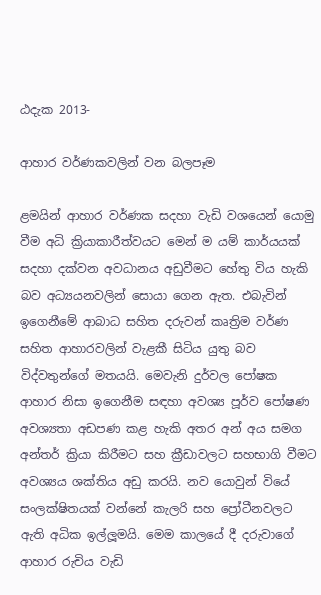ඨදැක 2013-

ආහාර වර්ණකවලින් වන බලපෑම

ළමයින් ආහාර වර්ණක සදහා වැඩි වශයෙන් යොමු වීම අධි ක්‍රියාකාරීත්වයට මෙන් ම යම් කාර්යයක් සදහා දක්වන අවධානය අඩුවීමට හේතු විය හැකි බව අධ්‍යයනවලින් සොයා ගෙන ඇත. එබැවින් ඉගෙනීමේ ආබාධ සහිත දරුවන් කෘත්‍රිම වර්ණ සහිත ආහාරවලින් වැළකී සිටිය යුතු බව විද්වතුන්ගේ මතයයි. මෙවැනි දුර්වල පෝෂක ආහාර නිසා ඉගෙනීම සඳහා අවශ්‍ය පූර්ව පෝෂණ අවශ්‍යතා අඩපණ කළ හැකි අතර අන් අය සමග අන්තර් ක්‍රියා කිරීමට සහ ක්‍රීඩාවලට සහභාගි වීමට අවශ්‍යය ශක්තිය අඩු කරයි. නව යොවුන් වියේ සංලක්ෂිතයක් වන්නේ කැලරි සහ ප්‍රෝටීනවලට ඇති අධික ඉල්ලූමයි. මෙම කාලයේ දී දරුවාගේ ආහාර රුචිය වැඩි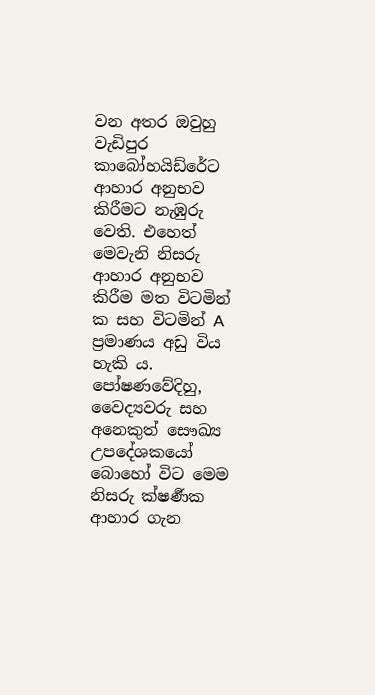වන අතර ඔවුහු වැඩිපුර කාබෝහයිඩ්රේට ආහාර අනුභව කිරීමට නැඹුරු වෙති. එහෙත් මෙවැනි නිසරු ආහාර අනුභව කිරීම මත විටමින් ක‍ සහ විටමින් A ප්‍රමාණය අඩු විය හැකි ය. පෝෂණවේදිහු, වෛද්‍යවරු සහ අනෙකුත් සෞඛ්‍ය උපදේශකයෝ බොහෝ විට මෙම නිසරු ක්ෂර්‍ණක ආහාර ගැන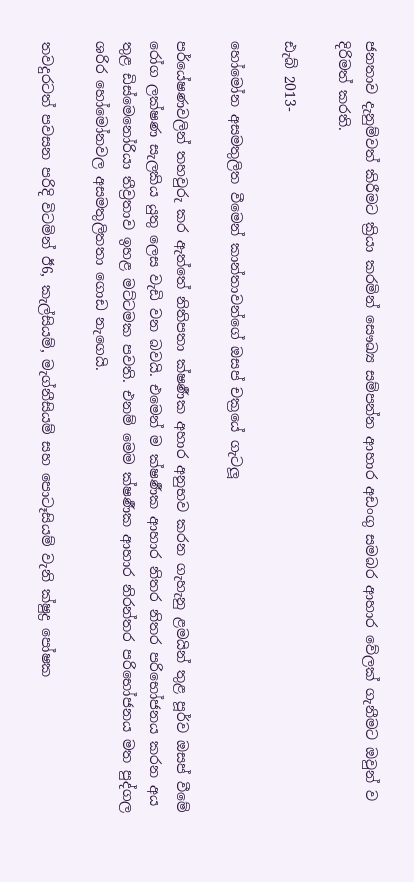ජනතාව දැනුම්වත් කිරීමට ක්‍රියා කරමින් සෞඛ්‍ය සම්පන්න ආහාර අඩංගු සමබර ආහාර වේලක් ගැනීමට ඔවුන් ව දිරිමත් කරති.

ඪැබ් 2013-

හෝමෝන අසමතුලිත වීමෙන් කාන්තාවන්ගේ ඔසප් චක්‍රයේ ගැටලූ

පර්යේෂණවලින් තහවුරු කර ඇත්තේ නිතිපතා ක්ෂර්‍ණක අහාර අනුභව කරන ගැහැනු ළමයින් තුළ පූර්ව ඔසප් වීමේ රෝග ලක්ෂණ සැලකිය යුතු ලෙස වැඩි වන බවයි. එමෙන් ම ක්ෂර්‍ණක ආහාර නිතර නිතර පරිභෝජනය කරන අය තුළ ඩිස්මෙනෝරියා තීව්‍රතාව ඉහළ මට්ටමක පවති. එනම් මෙම ක්ෂර්‍ණක ආහාර නිරන්තර පරිභෝජනය මත පුද්ගල ශරිර හෝමෝනවල අසමතුලිතතා ගොඩ නැගෙයි.

තවදුරටත් පවසන පරිදි විටමින් ඊ6, කැල්සියම්, මැග්නීසියම් සහ පොටෑසියම් වැනි ක්ෂුද්‍ර පෝෂක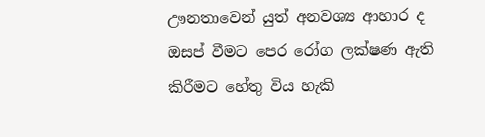ඌනතාවෙන් යුත් අනවශ්‍ය ආහාර ද ඔසප් වීමට පෙර රෝග ලක්ෂණ ඇති කිරීමට හේතු විය හැකි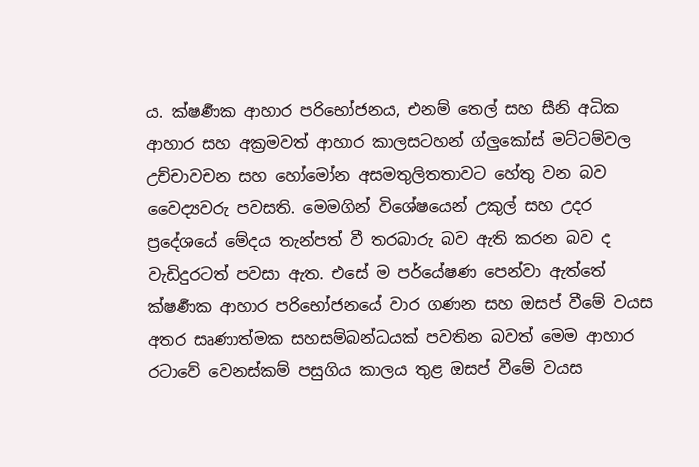ය. ක්ෂර්‍ණක ආහාර පරිභෝජනය, එනම් තෙල් සහ සීනි අධික ආහාර සහ අක්‍රමවත් ආහාර කාලසටහන් ග්ලුකෝස් මට්ටම්වල උච්චාවචන සහ හෝමෝන අසමතුලිතතාවට හේතු වන බව වෛද්‍යවරු පවසති. මෙමගින් විශේෂයෙන් උකුල් සහ උදර ප්‍රදේශයේ මේදය තැන්පත් වී තරබාරු බව ඇති කරන බව ද වැඩිදුරටත් පවසා ඇත. එසේ ම පර්යේෂණ පෙන්වා ඇත්තේ  ක්ෂර්‍ණක ආහාර පරිභෝජනයේ වාර ගණන සහ ඔසප් වීමේ වයස අතර සෘණාත්මක සහසම්බන්ධයක් පවතින බවත් මෙම ආහාර රටාවේ වෙනස්කම් පසුගිය කාලය තුළ ඔසප් වීමේ වයස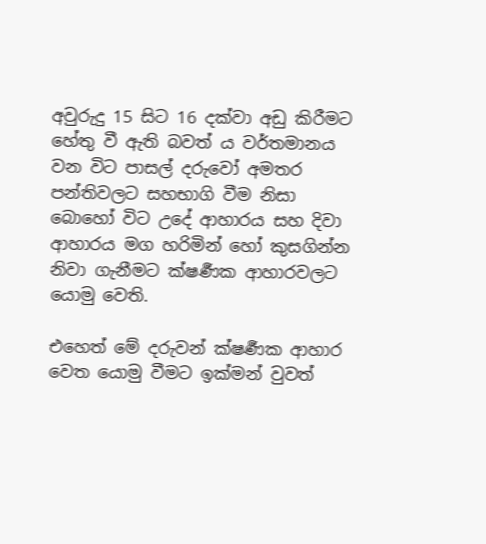අවුරුදු 15 සිට 16 දක්වා අඩු කිරීමට හේතු වී ඇති බවත් ය වර්තමානය වන විට පාසල් දරුවෝ අමතර පන්තිවලට සහභාගි වීම නිසා බොහෝ විට උදේ ආහාරය සහ දිවා ආහාරය මග හරිමින් හෝ කුසගින්න නිවා ගැනීමට ක්ෂර්‍ණක ආහාරවලට යොමු වෙති.

එහෙත් මේ දරුවන් ක්ෂර්‍ණක ආහාර වෙත යොමු වීමට ඉක්මන් වුවත්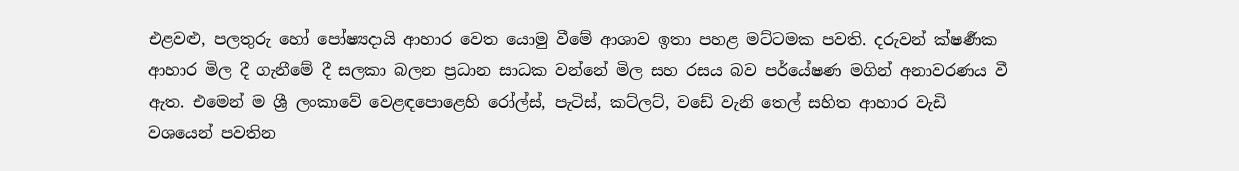එළවළු, පලතුරු හෝ පෝෂ්‍යදායි ආහාර වෙත යොමු වීමේ ආශාව ඉතා පහළ මට්ටමක පවති. දරුවන් ක්ෂර්‍ණක ආහාර මිල දී ගැනීමේ දී සලකා බලන ප්‍රධාන සාධක වන්නේ මිල සහ රසය බව පර්යේෂණ මගින් අනාවරණය වී ඇත. එමෙන් ම ශ්‍රී ලංකාවේ වෙළඳපොළෙහි රෝල්ස්, පැටිස්, කට්ලට්, වඩේ වැනි තෙල් සහිත ආහාර වැඩි වශයෙන් පවතින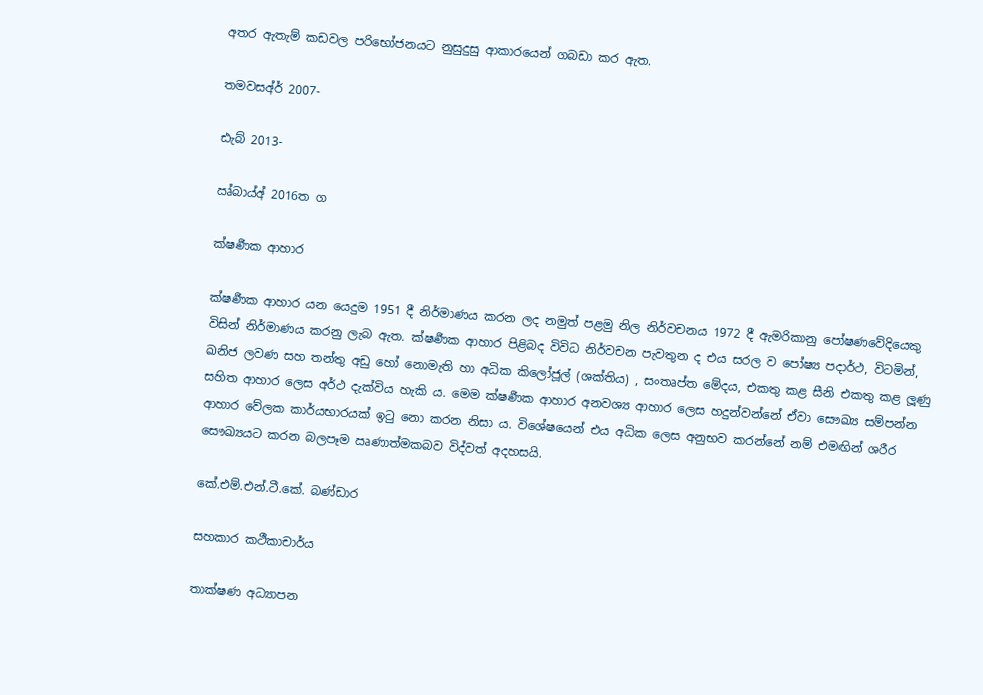අතර ඇතැම් කඩවල පරිභෝජනයට නුසුදුසු ආකාරයෙන් ගබඩා කර ඇත.

ත‍මවසඅ්ර් 2007-

ඪැබ් 2013-

ඍ්බාය්අ් 2016ත ග

ක්ෂර්‍ණක ආහාර

ක්ෂර්‍ණක ආහාර යන යෙදුම 1951 දී නිර්මාණය කරන ලද නමුත් පළමු නිල නිර්වචනය 1972 දී ඇමරිකානු පෝෂණවේදියෙකු විසින් නිර්මාණය කරනු ලැබ ඇත. ක්ෂර්‍ණක ආහාර පිළිබද විවිධ නිර්වචන පැවතුන ද එය සරල ව පෝෂ්‍ය පදාර්ථ, විටමින්, ඛනිජ ලවණ සහ තන්තු අඩු හෝ නොමැති හා අධික කිලෝජූල් (ශක්තිය) , සංතෘප්ත මේදය, එකතු කළ සීනි එකතු කළ ලූණු සහිත ආහාර ලෙස අර්ථ දැක්විය හැකි ය. මෙම ක්ෂර්‍ණක ආහාර අනවශ්‍ය ආහාර ලෙස හදුන්වන්නේ ඒවා සෞඛ්‍ය සම්පන්න ආහාර වේලක කාර්යභාරයක් ඉටු නො කරන නිසා ය. විශේෂයෙන් එය අධික ලෙස අනුභව කරන්නේ නම් එමඟින් ශරීර සෞඛ්‍යයට කරන බලපෑම ඍණාත්මකබව විද්වත් අදහසයි.

කේ.එම්.එන්.ටී.කේ. බණ්ඩාර

සහකාර කථීකාචාර්ය

තාක්ෂණ අධ්‍යාපන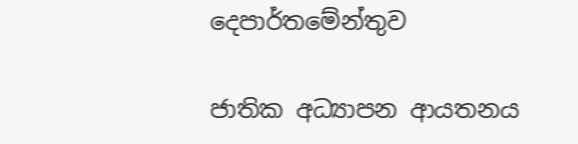දෙපාර්තමේන්තුව

ජාතික අධ්‍යාපන ආයතනය